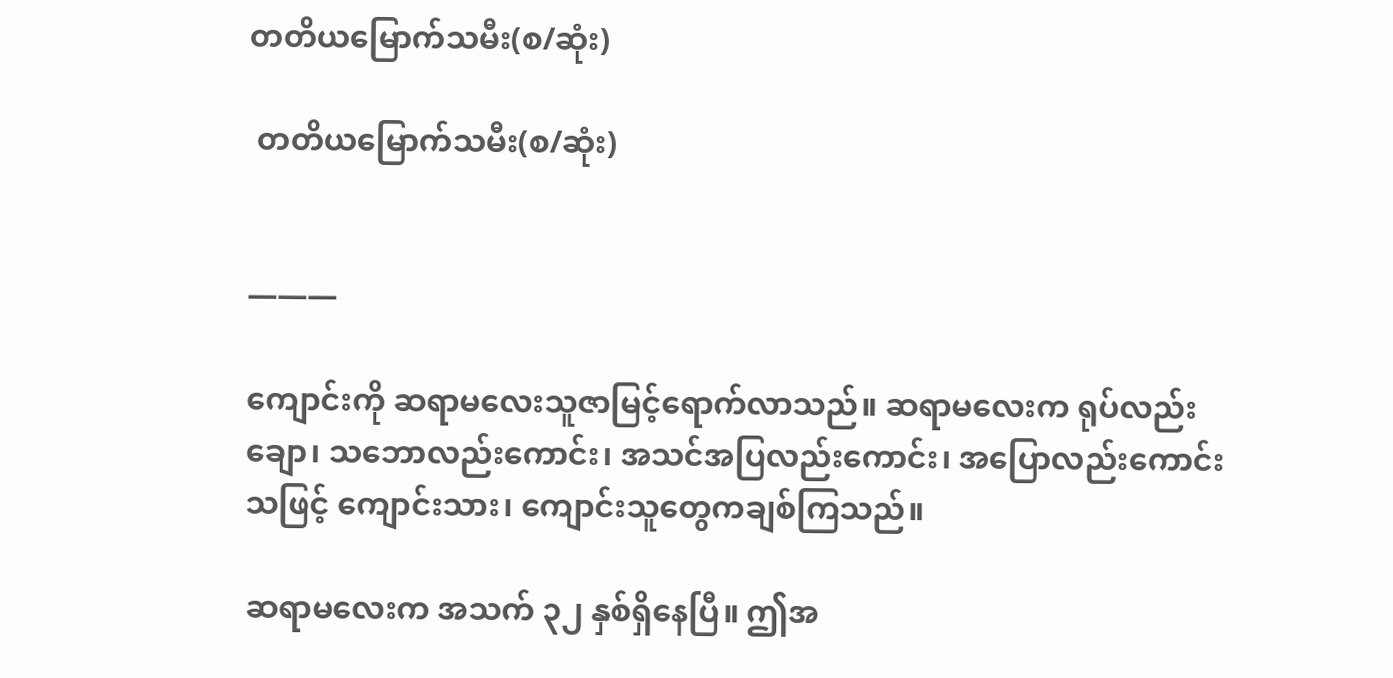တတိယမြောက်သမီး(စ/ဆုံး)

 တတိယမြောက်သမီး(စ/ဆုံး)


———

ကျောင်းကို ဆရာမလေးသူဇာမြင့်ရောက်လာသည်။ ဆရာမလေးက ရုပ်လည်းချော၊ သဘောလည်းကောင်း၊ အသင်အပြလည်းကောင်း၊ အပြောလည်းကောင်းသဖြင့် ကျောင်းသား၊ ကျောင်းသူတွေကချစ်ကြသည်။

ဆရာမလေးက အသက် ၃၂ နှစ်ရှိနေပြီ။ ဤအ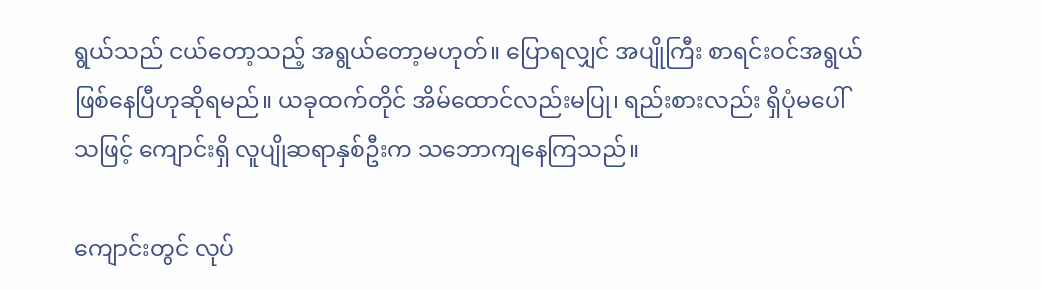ရွယ်သည် ငယ်တော့သည့် အရွယ်တော့မဟုတ်။ ပြောရလျှင် အပျိုကြီး စာရင်းဝင်အရွယ်ဖြစ်နေပြီဟုဆိုရမည်။ ယခုထက်တိုင် အိမ်ထောင်လည်းမပြု၊ ရည်းစားလည်း ရှိပုံမပေါ်သဖြင့် ကျောင်းရှိ လူပျိုဆရာနှစ်ဦးက သဘောကျနေကြသည်။

ကျောင်းတွင် လုပ်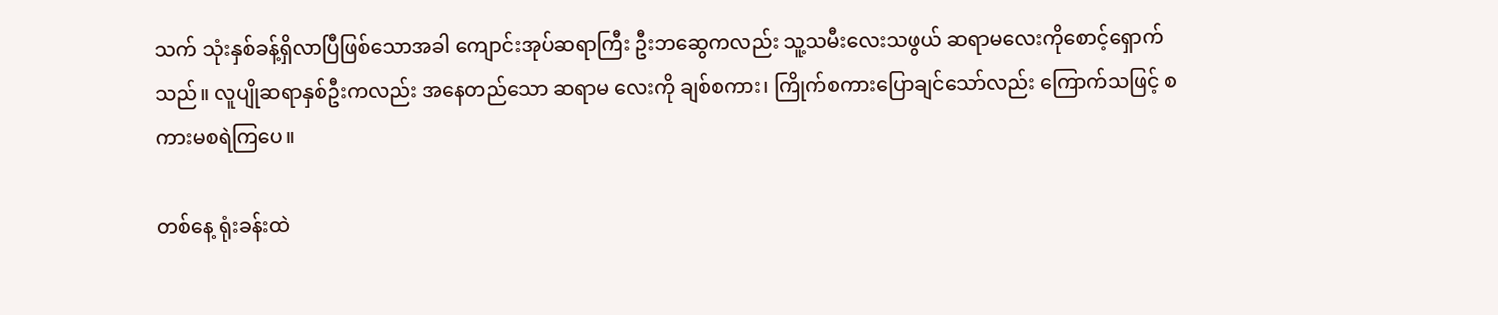သက် သုံးနှစ်ခန့်ရှိလာပြီဖြစ်သောအခါ ကျောင်းအုပ်ဆရာကြီး ဦးဘဆွေကလည်း သူ့သမီးလေးသဖွယ် ဆရာမလေးကိုစောင့်ရှောက်သည်။ လူပျိုဆရာနှစ်ဦးကလည်း အနေတည်သော ဆရာမ လေးကို ချစ်စကား၊ ကြိုက်စကားပြောချင်သော်လည်း ကြောက်သဖြင့် စကားမစရဲကြပေ။

တစ်နေ့ ရုံးခန်းထဲ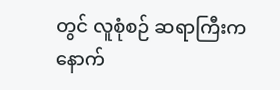တွင် လူစုံစဉ် ဆရာကြီးက နောက်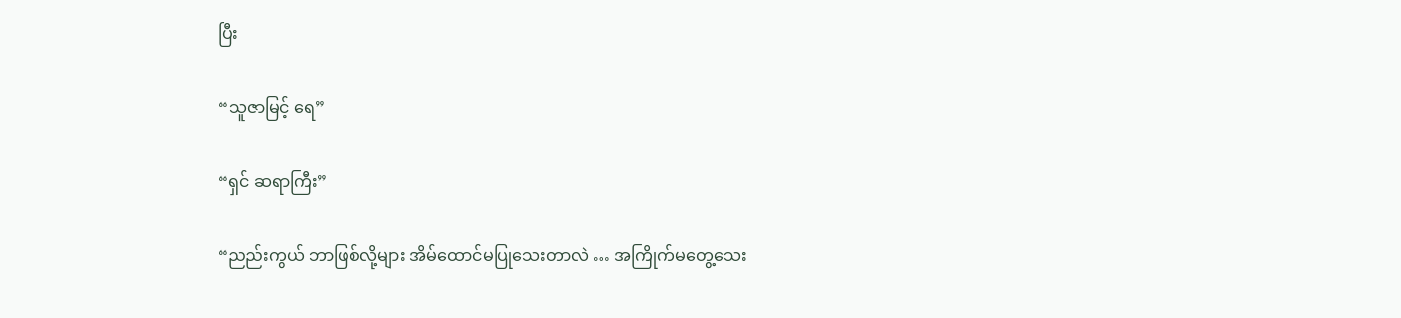ပြီး

“သူဇာမြင့် ရေ”

“ရှင် ဆရာကြီး”

“ညည်းကွယ် ဘာဖြစ်လို့များ အိမ်ထောင်မပြုသေးတာလဲ … အကြိုက်မတွေ့သေး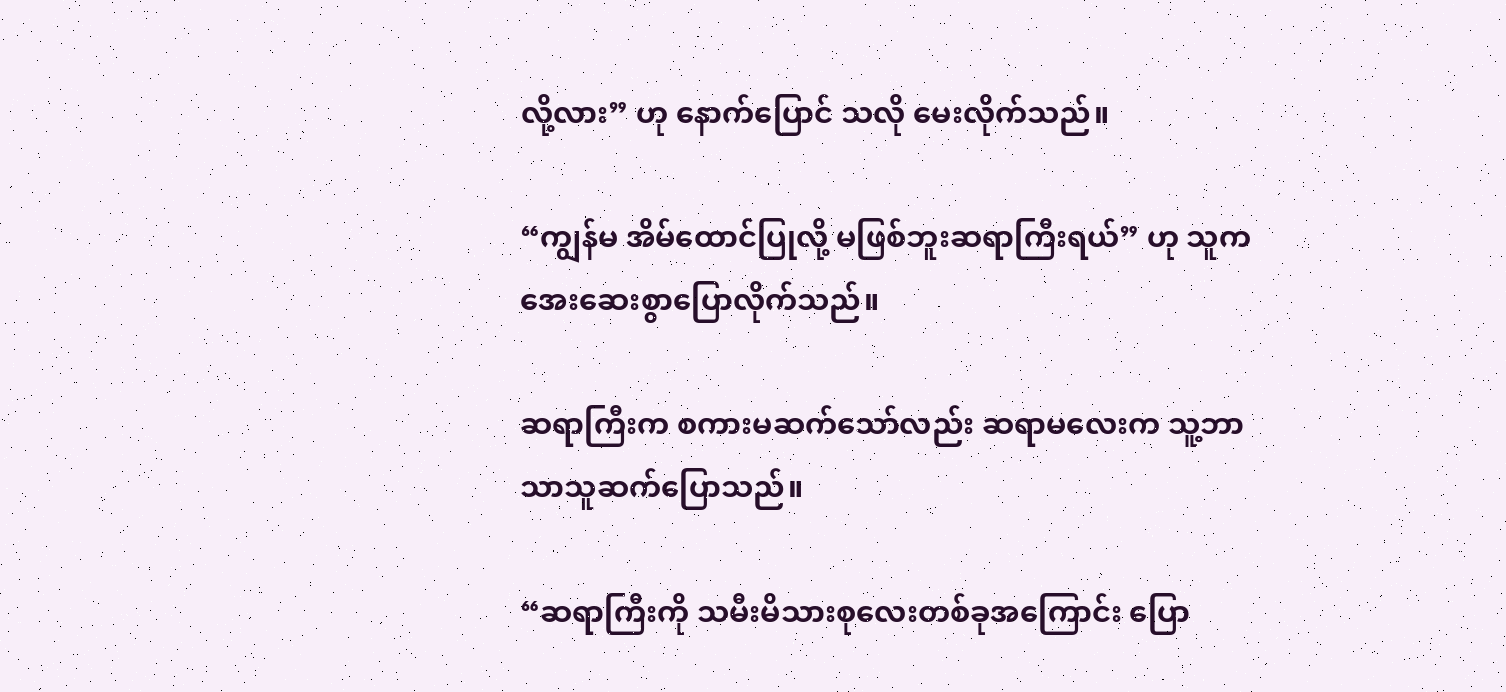လို့လား” ဟု နောက်ပြောင် သလို မေးလိုက်သည်။

“ကျွန်မ အိမ်ထောင်ပြုလို့ မဖြစ်ဘူးဆရာကြီးရယ်” ဟု သူကအေးဆေးစွာပြောလိုက်သည်။

ဆရာကြီးက စကားမဆက်သော်လည်း ဆရာမလေးက သူ့ဘာသာသူဆက်ပြောသည်။

“ဆရာကြီးကို သမီးမိသားစုလေးတစ်ခုအကြောင်း ပြော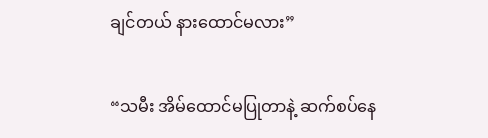ချင်တယ် နားထောင်မလား”

“သမီး အိမ်ထောင်မပြုတာနဲ့ ဆက်စပ်နေ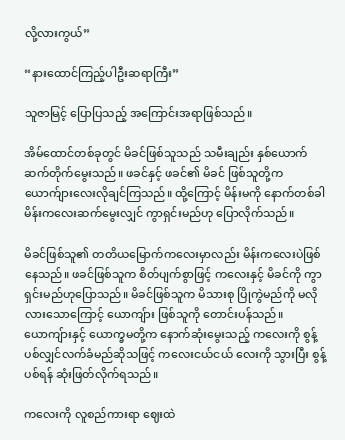လို့လားကွယ်”

“နားထောင်ကြည့်ပါဦးဆရာကြီး”

သူဇာမြင့် ပြောပြသည့် အကြောင်းအရာဖြစ်သည်။

အိမ်ထောင်တစ်ခုတွင် မိခင်ဖြစ်သူသည် သမီးချည်း နှစ်ယောက်ဆက်တိုက်မွေးသည်။ ဖခင်နှင့် ဖခင်၏ မိခင် ဖြစ်သူတို့က ယောက်ျားလေးလိုချင်ကြသည်။ ထို့ကြောင့် မိန်းမကို နောက်တစ်ခါ မိန်းကလေးဆက်မွေးလျှင် ကွာရှင်းမည်ဟု ပြောလိုက်သည်။

မိခင်ဖြစ်သူ၏ တတိယမြောက်ကလေးမှာလည်း မိန်းကလေးပဲဖြစ်နေသည်။ ဖခင်ဖြစ်သူက စိတ်ပျက်စွာဖြင့် ကလေးနှင့် မိခင်ကို ကွာရှင်းမည်ဟုပြောသည်။ မိခင်ဖြစ်သူက မိသားစု ပြိုကွဲမည်ကို မလိုလားသောကြောင့် ယောကျ်ား ဖြစ်သူကို တောင်းပန်သည်။ ယောကျ်ားနှင့် ယောက္ခမတို့က နောက်ဆုံးမွေးသည့် ကလေးကို စွန့်ပစ်လျှင်လက်ခံမည်ဆိုသဖြင့် ကလေးငယ်ငယ် လေးကို သွားပြီး စွန့်ပစ်ရန် ဆုံးဖြတ်လိုက်ရသည်။

ကလေးကို လူစည်ကားရာ ဈေးထဲ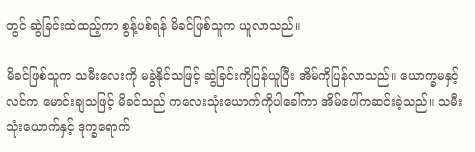တွင် ဆွဲခြင်းထဲထည့်ကာ စွန့်ပစ်ရန် မိခင်ဖြစ်သူက ယူလာသည်။

မိခင်ဖြစ်သူက သမီးလေးကို မခွဲနိုင်သဖြင့် ဆွဲခြင်းကိုပြန်ယူပြီး အိမ်ကိုပြန်လာသည်။ ယောက္ခမနှင့် လင်က မောင်းချသဖြင့် မိခင်သည် ကလေးသုံးယောက်ကိုပါခေါ်ကာ အိမ်ပေါ်ကဆင်းခဲ့သည်။ သမီးသုံးယောက်နှင့် ဒုက္ခရောက်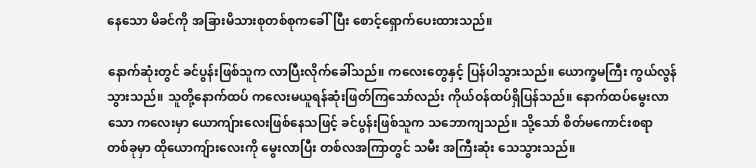နေသော မိခင်ကို အခြားမိသားစုတစ်စုကခေါ်ပြီး စောင့်ရှောက်ပေးထားသည်။

နောက်ဆုံးတွင် ခင်ပွန်းဖြစ်သူက လာပြီးလိုက်ခေါ်သည်။ ကလေးတွေနှင့် ပြန်ပါသွားသည်။ ယောက္ခမကြီး ကွယ်လွန်သွားသည်။ သူတို့နောက်ထပ် ကလေးမယူရန်ဆုံးဖြတ်ကြသော်လည်း ကိုယ်ဝန်ထပ်ရှိပြန်သည်။ နောက်ထပ်မွေးလာသော ကလေးမှာ ယောကျ်ားလေးဖြစ်နေသဖြင့် ခင်ပွန်းဖြစ်သူက သဘောကျသည်။ သို့သော် စိတ်မကောင်းစရာ တစ်ခုမှာ ထိုယောကျ်ားလေးကို မွေးလာပြီး တစ်လအကြာတွင် သမီး အကြီးဆုံး သေသွားသည်။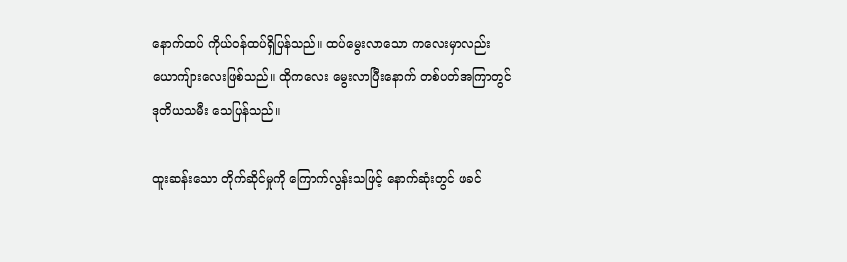နောက်ထပ် ကိုယ်ဝန်ထပ်ရှိပြန်သည်။ ထပ်မွေးလာသော ကလေးမှာလည်း ယောကျ်ားလေးဖြစ်သည်။ ထိုကလေး မွေးလာပြီးနောက် တစ်ပတ်အကြာတွင် ဒုတိယသမီး သေပြန်သည်။

ထူးဆန်းသော တိုက်ဆိုင်မှုကို ကြောက်လွန်းသဖြင့် နောက်ဆုံးတွင် ဖခင်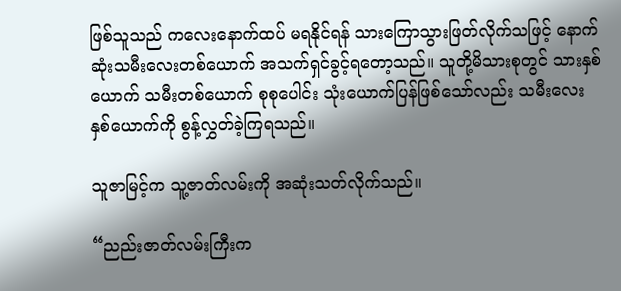ဖြစ်သူသည် ကလေးနောက်ထပ် မရနိုင်ရန် သားကြောသွားဖြတ်လိုက်သဖြင့် နောက်ဆုံးသမီးလေးတစ်ယောက် အသက်ရှင်ခွင့်ရတော့သည်။ သူတို့မိသားစုတွင် သားနှစ်ယောက် သမီးတစ်ယောက် စုစုပေါင်း သုံးယောက်ပြန်ဖြစ်သော်လည်း သမီးလေး နှစ်ယောက်ကို စွန့်လွှတ်ခဲ့ကြရသည်။

သူဇာမြင့်က သူ့ဇာတ်လမ်းကို အဆုံးသတ်လိုက်သည်။

“ညည်းဇာတ်လမ်းကြီးက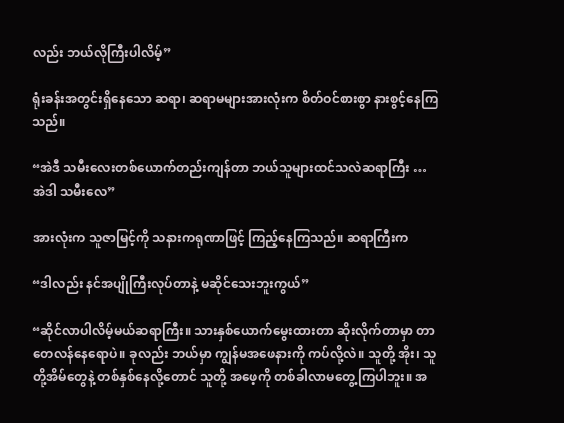လည်း ဘယ်လိုကြီးပါလိမ့်”

ရုံးခန်းအတွင်းရှိနေသော ဆရာ၊ ဆရာမများအားလုံးက စိတ်ဝင်စားစွာ နားစွင့်နေကြသည်။

“အဲဒီ သမီးလေးတစ်ယောက်တည်းကျန်တာ ဘယ်သူများထင်သလဲဆရာကြီး … အဲဒါ သမီးလေ”

အားလုံးက သူဇာမြင့်ကို သနားကရုဏာဖြင့် ကြည့်နေကြသည်။ ဆရာကြီးက

“ဒါလည်း နင်အပျိုကြီးလုပ်တာနဲ့ မဆိုင်သေးဘူးကွယ်”

“ဆိုင်လာပါလိမ့်မယ်ဆရာကြီး။ သားနှစ်ယောက်မွေးထားတာ ဆိုးလိုက်တာမှာ တာတေလန်နေရောပဲ။ ခုလည်း ဘယ်မှာ ကျွန်မအဖေနားကို ကပ်လို့လဲ။ သူတို့ အိုး၊ သူတို့အိမ်တွေနဲ့ တစ်နှစ်နေလို့တောင် သူတို့ အဖေ့ကို တစ်ခါလာမတွေ့ကြပါဘူး။ အ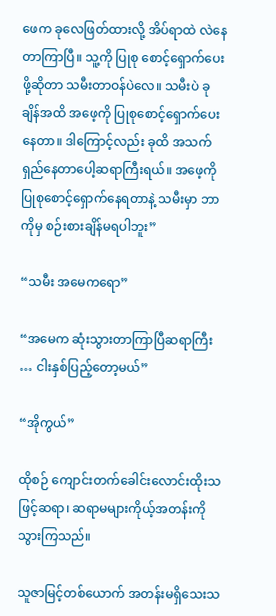ဖေက ခုလေဖြတ်ထားလို့ အိပ်ရာထဲ လဲနေတာကြာပြီ။ သူ့ကို ပြုစု စောင့်ရှောက်ပေးဖို့ဆိုတာ သမီးတာဝန်ပဲလေ။ သမီးပဲ ခုချိန်အထိ အဖေ့ကို ပြုစုစောင့်ရှောက်ပေးနေတာ။ ဒါကြောင့်လည်း ခုထိ အသက်ရှည်နေတာပေါ့ဆရာကြီးရယ်။ အဖေ့ကို ပြုစုစောင့်ရှောက်နေရတာနဲ့ သမီးမှာ ဘာကိုမှ စဉ်းစားချိန်မရပါဘူး”

“သမီး အမေကရော”

“အမေက ဆုံးသွားတာကြာပြီဆရာကြီး … ငါးနှစ်ပြည့်တော့မယ်”

“အိုကွယ်”

ထိုစဉ် ကျောင်းတက်ခေါင်းလောင်းထိုးသဖြင့်ဆရာ၊ ဆရာမများကိုယ့်အတန်းကိုသွားကြသည်။

သူဇာမြင့်တစ်ယောက် အတန်းမရှိသေးသ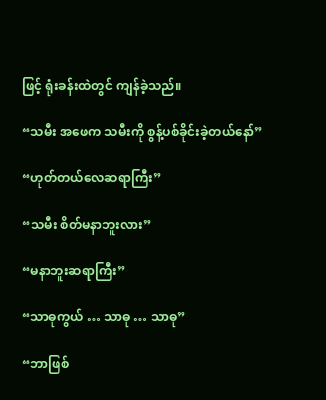ဖြင့် ရုံးခန်းထဲတွင် ကျန်ခဲ့သည်။

“သမီး အဖေက သမီးကို စွန့်ပစ်ခိုင်းခဲ့တယ်နော်”

“ဟုတ်တယ်လေဆရာကြီး”

“သမီး စိတ်မနာဘူးလား”

“မနာဘူးဆရာကြီး”

“သာဓုကွယ် … သာဓု … သာဓု”

“ဘာဖြစ်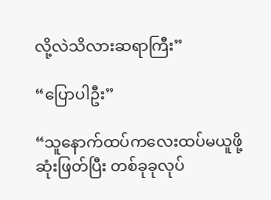လို့လဲသိလားဆရာကြီး”

“ပြောပါဦး”

“သူနောက်ထပ်ကလေးထပ်မယူဖို့ဆုံးဖြတ်ပြီး တစ်ခုခုလုပ်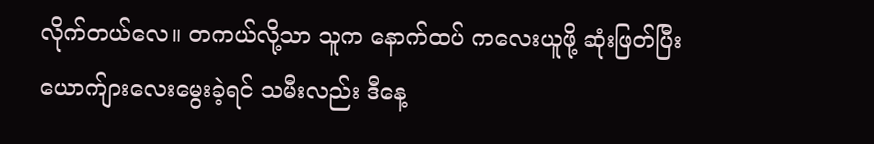လိုက်တယ်လေ။ တကယ်လို့သာ သူက နောက်ထပ် ကလေးယူဖို့ ဆုံးဖြတ်ပြီး ယောက်ျားလေးမွေးခဲ့ရင် သမီးလည်း ဒီနေ့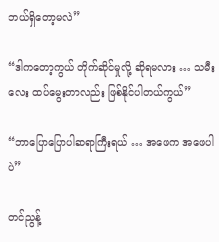ဘယ်ရှိတော့မလဲ”

“ဒါကတော့ကွယ် တိုက်ဆိုင်မှုလို့ ဆိုရမလား … သမီးလေး ထပ်မွေးတာလည်း ဖြစ်နိုင်ပါတယ်ကွယ်”

“ဘာပြောပြောပါဆရာကြီးရယ် … အဖေက အဖေပါပဲ”

တင်ညွန့်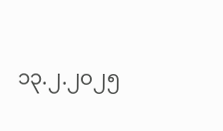၁၃.၂.၂၀၂၅